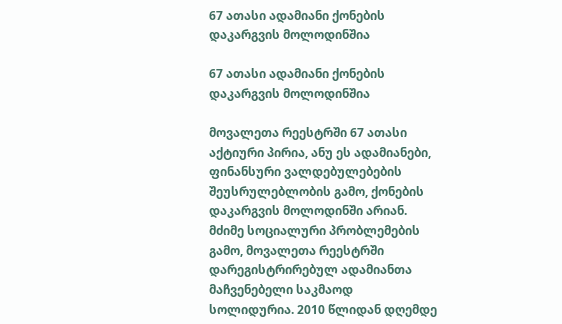67 ათასი ადამიანი ქონების დაკარგვის მოლოდინშია

67 ათასი ადამიანი ქონების დაკარგვის მოლოდინშია

მოვალეთა რეესტრში 67 ათასი აქტიური პირია, ანუ ეს ადამიანები, ფინანსური ვალდებულებების შეუსრულებლობის გამო, ქონების დაკარგვის მოლოდინში არიან. მძიმე სოციალური პრობლემების გამო, მოვალეთა რეესტრში დარეგისტრირებულ ადამიანთა მაჩვენებელი საკმაოდ სოლიდურია. 2010 წლიდან დღემდე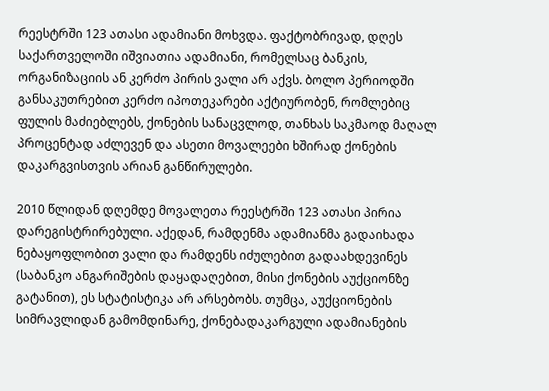რეესტრში 123 ათასი ადამიანი მოხვდა. ფაქტობრივად, დღეს საქართველოში იშვიათია ადამიანი, რომელსაც ბანკის, ორგანიზაციის ან კერძო პირის ვალი არ აქვს. ბოლო პერიოდში განსაკუთრებით კერძო იპოთეკარები აქტიურობენ, რომლებიც ფულის მაძიებლებს, ქონების სანაცვლოდ, თანხას საკმაოდ მაღალ პროცენტად აძლევენ და ასეთი მოვალეები ხშირად ქონების დაკარგვისთვის არიან განწირულები.

2010 წლიდან დღემდე მოვალეთა რეესტრში 123 ათასი პირია დარეგისტრირებული. აქედან, რამდენმა ადამიანმა გადაიხადა ნებაყოფლობით ვალი და რამდენს იძულებით გადაახდევინეს (საბანკო ანგარიშების დაყადაღებით, მისი ქონების აუქციონზე გატანით), ეს სტატისტიკა არ არსებობს. თუმცა, აუქციონების სიმრავლიდან გამომდინარე, ქონებადაკარგული ადამიანების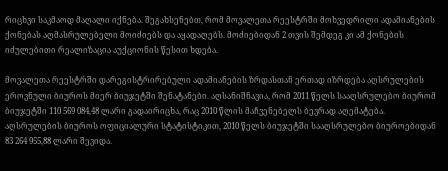რიცხვი საკმაოდ მაღალი იქნება. შეგახსენებთ, რომ მოვალეთა რეესტრში მოხვედრილი ადამიანების ქონებას აღმასრულებელი მოიძიებს და აყადაღებს. მოძიებიდან 2 თვის შემდეგ კი ამ ქონების იძულებითი რეალიზაცია აუქციონის წესით ხდება.

მოვალეთა რეესტრში დარეგისტრირებული ადამიანების ზრდასთან ერთად იზრდება აღსრულების ეროვნული ბიუროს მიერ ბიუჯეტში შენატანები. აღსანიშნავია, რომ 2011 წელს სააღსრულებო ბიურომ ბიუჯეტში 110 569 084,48 ლარი გადაირიცხა, რაც 2010 წლის მაჩვენებელს ბევრად აღემატება. აღსრულების ბიუროს ოფიციალური სტატისტიკით, 2010 წელს ბიუჯეტში სააღსრულებო ბიუროებიდან 83 264 955,88 ლარი შევიდა.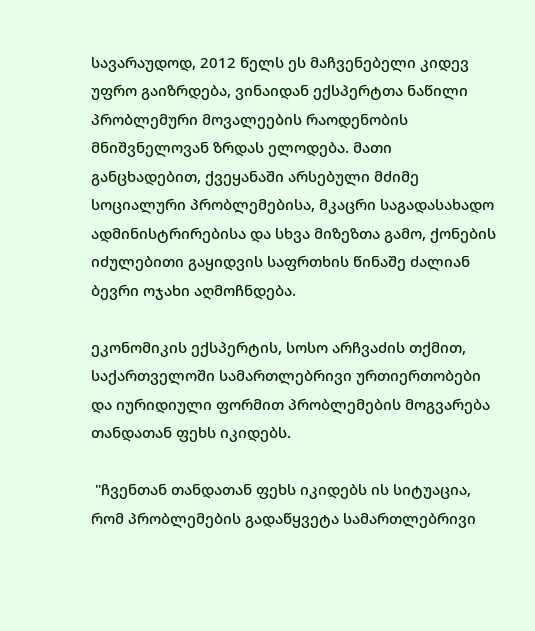სავარაუდოდ, 2012 წელს ეს მაჩვენებელი კიდევ უფრო გაიზრდება, ვინაიდან ექსპერტთა ნაწილი პრობლემური მოვალეების რაოდენობის მნიშვნელოვან ზრდას ელოდება. მათი განცხადებით, ქვეყანაში არსებული მძიმე სოციალური პრობლემებისა, მკაცრი საგადასახადო ადმინისტრირებისა და სხვა მიზეზთა გამო, ქონების იძულებითი გაყიდვის საფრთხის წინაშე ძალიან ბევრი ოჯახი აღმოჩნდება.

ეკონომიკის ექსპერტის, სოსო არჩვაძის თქმით, საქართველოში სამართლებრივი ურთიერთობები და იურიდიული ფორმით პრობლემების მოგვარება თანდათან ფეხს იკიდებს.

 "ჩვენთან თანდათან ფეხს იკიდებს ის სიტუაცია, რომ პრობლემების გადაწყვეტა სამართლებრივი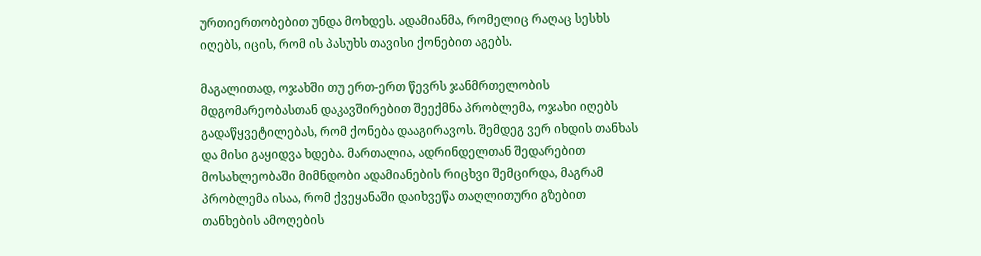ურთიერთობებით უნდა მოხდეს. ადამიანმა, რომელიც რაღაც სესხს იღებს, იცის, რომ ის პასუხს თავისი ქონებით აგებს.

მაგალითად, ოჯახში თუ ერთ-ერთ წევრს ჯანმრთელობის მდგომარეობასთან დაკავშირებით შეექმნა პრობლემა, ოჯახი იღებს გადაწყვეტილებას, რომ ქონება დააგირავოს. შემდეგ ვერ იხდის თანხას და მისი გაყიდვა ხდება. მართალია, ადრინდელთან შედარებით მოსახლეობაში მიმნდობი ადამიანების რიცხვი შემცირდა, მაგრამ პრობლემა ისაა, რომ ქვეყანაში დაიხვეწა თაღლითური გზებით თანხების ამოღების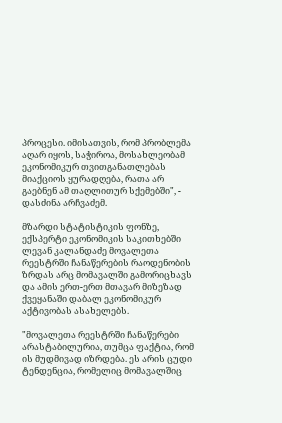პროცესი. იმისათვის, რომ პრობლემა აღარ იყოს, საჭიროა, მოსახლეობამ ეკონომიკურ თვითგანათლებას მიაქციოს ყურადღება, რათა არ გაებნენ ამ თაღლითურ სქემებში", - დასძინა არჩვაძემ.

მზარდი სტატისტიკის ფონზე, ექსპერტი ეკონომიკის საკითხებში ლევან კალანდაძე მოვალეთა რეესტრში ჩანაწერების რაოდენობის ზრდას არც მომავალში გამორიცხავს და ამის ერთ-ერთ მთავარ მიზეზად ქვეყანაში დაბალ ეკონომიკურ აქტივობას ასახელებს.

"მოვალეთა რეესტრში ჩანაწერები არასტაბილურია, თუმცა ფაქტია, რომ ის მუდმივად იზრდება. ეს არის ცუდი ტენდენცია, რომელიც მომავალშიც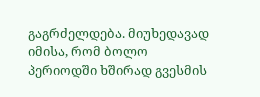გაგრძელდება. მიუხედავად იმისა, რომ ბოლო პერიოდში ხშირად გვესმის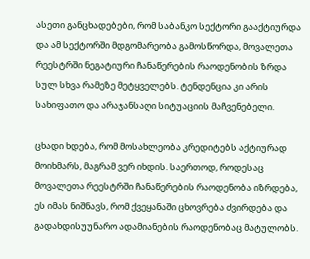ასეთი განცხადებები, რომ საბანკო სექტორი გააქტიურდა და ამ სექტორში მდგომარეობა გამოსწორდა, მოვალეთა რეესტრში ნეგატიური ჩანაწერების რაოდენობის ზრდა სულ სხვა რამეზე მეტყველებს. ტენდენცია კი არის სახიფათო და არაჯანსაღი სიტუაციის მაჩვენებელი.

ცხადი ხდება, რომ მოსახლეობა კრედიტებს აქტიურად მოიხმარს, მაგრამ ვერ იხდის. საერთოდ, როდესაც მოვალეთა რეესტრში ჩანაწერების რაოდენობა იზრდება, ეს იმას ნიშნავს, რომ ქვეყანაში ცხოვრება ძვირდება და გადახდისუუნარო ადამიანების რაოდენობაც მატულობს.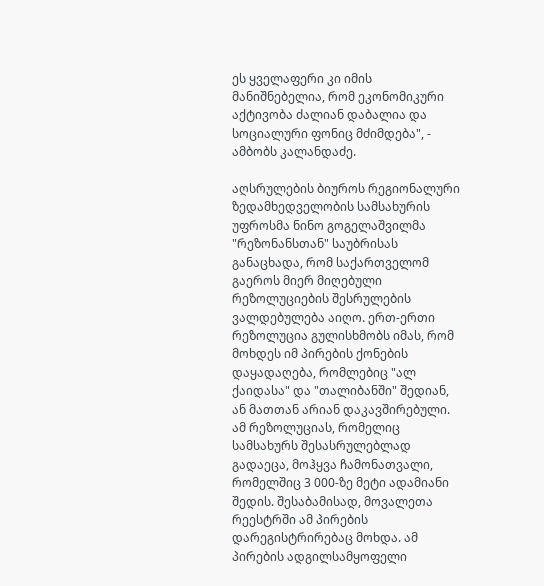ეს ყველაფერი კი იმის მანიშნებელია, რომ ეკონომიკური აქტივობა ძალიან დაბალია და სოციალური ფონიც მძიმდება", - ამბობს კალანდაძე.

აღსრულების ბიუროს რეგიონალური ზედამხედველობის სამსახურის უფროსმა ნინო გოგელაშვილმა "რეზონანსთან" საუბრისას განაცხადა, რომ საქართველომ გაეროს მიერ მიღებული რეზოლუციების შესრულების ვალდებულება აიღო. ერთ-ერთი რეზოლუცია გულისხმობს იმას, რომ მოხდეს იმ პირების ქონების დაყადაღება, რომლებიც "ალ ქაიდასა" და "თალიბანში" შედიან, ან მათთან არიან დაკავშირებული. ამ რეზოლუციას, რომელიც სამსახურს შესასრულებლად გადაეცა, მოჰყვა ჩამონათვალი, რომელშიც 3 000-ზე მეტი ადამიანი შედის. შესაბამისად, მოვალეთა რეესტრში ამ პირების დარეგისტრირებაც მოხდა. ამ პირების ადგილსამყოფელი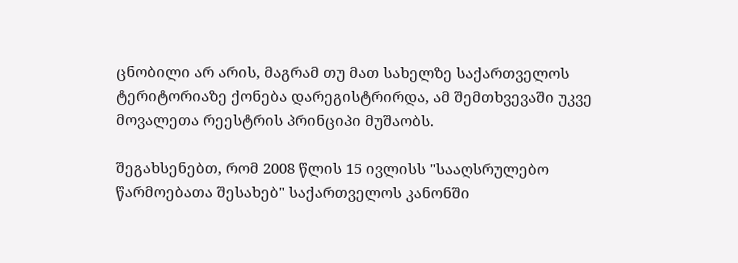ცნობილი არ არის, მაგრამ თუ მათ სახელზე საქართველოს ტერიტორიაზე ქონება დარეგისტრირდა, ამ შემთხვევაში უკვე მოვალეთა რეესტრის პრინციპი მუშაობს.

შეგახსენებთ, რომ 2008 წლის 15 ივლისს "სააღსრულებო წარმოებათა შესახებ" საქართველოს კანონში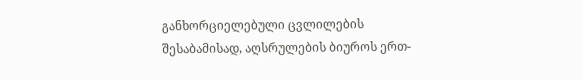განხორციელებული ცვლილების შესაბამისად, აღსრულების ბიუროს ერთ-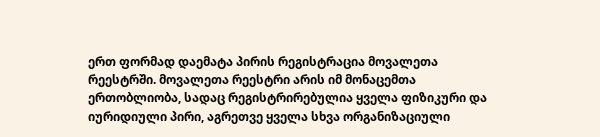ერთ ფორმად დაემატა პირის რეგისტრაცია მოვალეთა რეესტრში. მოვალეთა რეესტრი არის იმ მონაცემთა ერთობლიობა, სადაც რეგისტრირებულია ყველა ფიზიკური და იურიდიული პირი, აგრეთვე ყველა სხვა ორგანიზაციული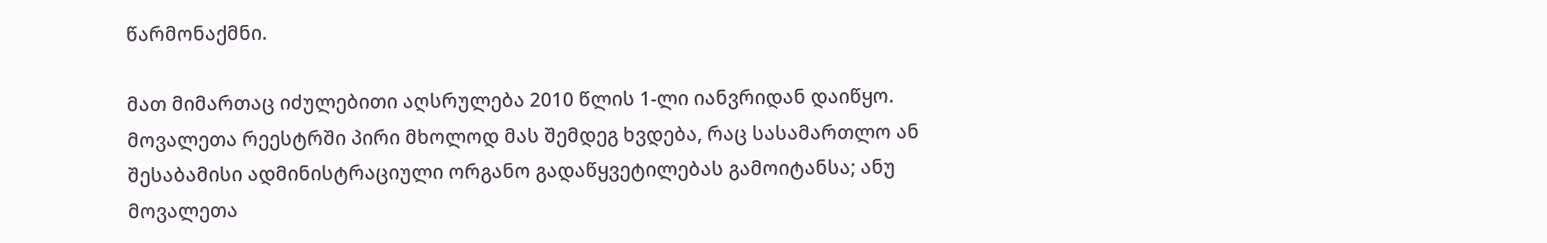წარმონაქმნი.

მათ მიმართაც იძულებითი აღსრულება 2010 წლის 1-ლი იანვრიდან დაიწყო. მოვალეთა რეესტრში პირი მხოლოდ მას შემდეგ ხვდება, რაც სასამართლო ან შესაბამისი ადმინისტრაციული ორგანო გადაწყვეტილებას გამოიტანსა; ანუ მოვალეთა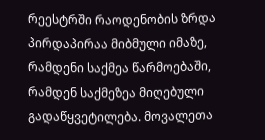რეესტრში რაოდენობის ზრდა პირდაპირაა მიბმული იმაზე, რამდენი საქმეა წარმოებაში, რამდენ საქმეზეა მიღებული გადაწყვეტილება. მოვალეთა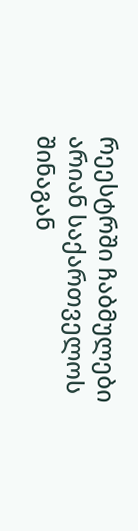რეესტრში ჩაბმულები არიან საქართველოს შინაგან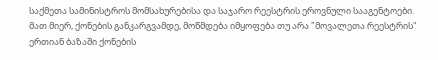საქმეთა სამინისტროს მომსახურებისა და საჯარო რეესტრის ეროვნული სააგენტოები. მათ მიერ, ქონების განკარგვამდე, მოწმდება იმყოფება თუ არა "მოვალეთა რეესტრის" ერთიან ბაზაში ქონების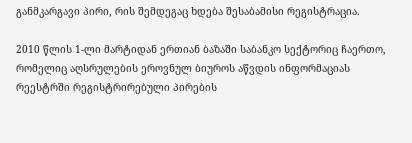განმკარგავი პირი, რის შემდეგაც ხდება შესაბამისი რეგისტრაცია.

2010 წლის 1-ლი მარტიდან ერთიან ბაზაში საბანკო სექტორიც ჩაერთო, რომელიც აღსრულების ეროვნულ ბიუროს აწვდის ინფორმაციას რეესტრში რეგისტრირებული პირების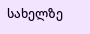სახელზე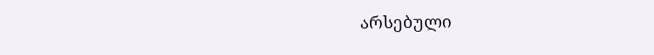არსებული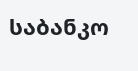საბანკო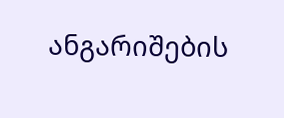ანგარიშების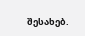შესახებ.